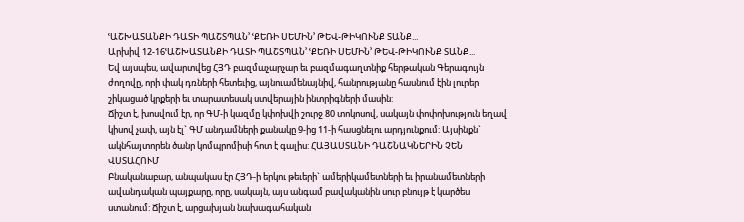ՙԱՇԽԱՏԱՆՔԻ ԴԱՏԻ ՊԱՇՏՊԱՆ՚ ՙՔԵՌԻ ՍԵՄԻՆ՚ ԹԵՎ-ԹԻԿՈՒՆՔ ՏԱՆՔ...
Արխիվ 12-16ՙԱՇԽԱՏԱՆՔԻ ԴԱՏԻ ՊԱՇՏՊԱՆ՚ ՙՔԵՌԻ ՍԵՄԻՆ՚ ԹԵՎ-ԹԻԿՈՒՆՔ ՏԱՆՔ...
Եվ այսպես, ավարտվեց ՀՅԴ բազմաչարչար եւ բազմագաղտնիք հերթական Գերագույն ժողովը, որի փակ դռների հետեւից, այնուամենայնիվ, հանրությանը հասնում էին լուրեր շիկացած կրքերի եւ տարատեսակ ստվերային ինտրիգների մասին:
Ճիշտ է, խոսվում էր, որ ԳՄ-ի կազմը կփոխվի շուրջ 80 տոկոսով, սակայն փոփոխություն եղավ կիսով չափ, այն էլ` ԳՄ անդամների քանակը 9-ից 11-ի հասցնելու արդյունքում: Այսինքն` ակնհայտորեն ծանր կոմպրոմիսի հոտ է գալիս: ՀԱՅԱՍՏԱՆԻ ԴԱՇՆԱԿՆԵՐԻՆ ՉԵՆ ՎՍՏԱՀՈՒՄ
Բնականաբար, անպակաս էր ՀՅԴ-ի երկու թեւերի` ամերիկամետների եւ իրանամետների ավանդական պայքարը, որը, սակայն, այս անգամ բավականին սուր բնույթ է կարծես ստանում: Ճիշտ է, արցախյան նախագահական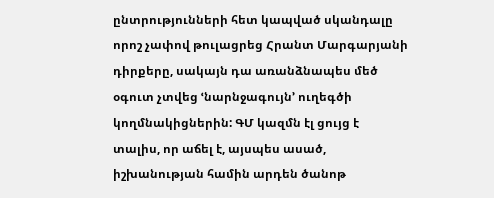ընտրությունների հետ կապված սկանդալը որոշ չափով թուլացրեց Հրանտ Մարգարյանի դիրքերը, սակայն դա առանձնապես մեծ օգուտ չտվեց ՙնարնջագույն՚ ուղեգծի կողմնակիցներին: ԳՄ կազմն էլ ցույց է տալիս, որ աճել է, այսպես ասած, իշխանության համին արդեն ծանոթ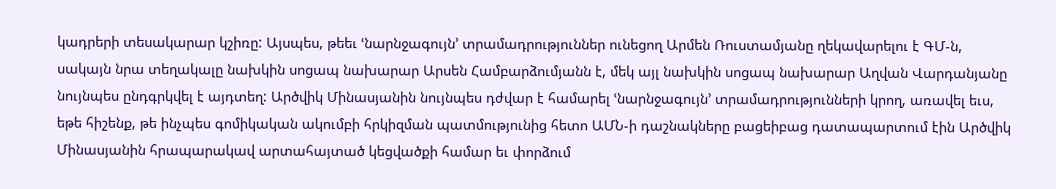կադրերի տեսակարար կշիռը: Այսպես, թեեւ ՙնարնջագույն՚ տրամադրություններ ունեցող Արմեն Ռուստամյանը ղեկավարելու է ԳՄ-ն, սակայն նրա տեղակալը նախկին սոցապ նախարար Արսեն Համբարձումյանն է, մեկ այլ նախկին սոցապ նախարար Աղվան Վարդանյանը նույնպես ընդգրկվել է այդտեղ: Արծվիկ Մինասյանին նույնպես դժվար է համարել ՙնարնջագույն՚ տրամադրությունների կրող, առավել եւս, եթե հիշենք, թե ինչպես գոմիկական ակումբի հրկիզման պատմությունից հետո ԱՄՆ-ի դաշնակները բացեիբաց դատապարտում էին Արծվիկ Մինասյանին հրապարակավ արտահայտած կեցվածքի համար եւ փորձում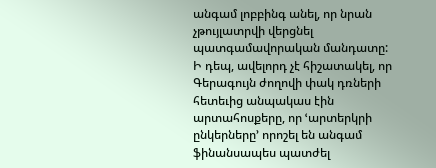անգամ լոբբինգ անել, որ նրան չթույլատրվի վերցնել պատգամավորական մանդատը:
Ի դեպ, ավելորդ չէ հիշատակել, որ Գերագույն ժողովի փակ դռների հետեւից անպակաս էին արտահոսքերը, որ ՙարտերկրի ընկերները՚ որոշել են անգամ ֆինանսապես պատժել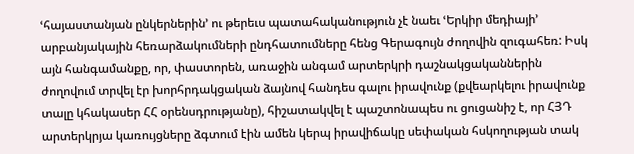ՙհայաստանյան ընկերներին՚ ու թերեւս պատահականություն չէ նաեւ ՙԵրկիր մեդիայի՚ արբանյակային հեռարձակումների ընդհատումները հենց Գերագույն ժողովին զուգահեռ: Իսկ այն հանգամանքը, որ, փաստորեն, առաջին անգամ արտերկրի դաշնակցականներին ժողովում տրվել էր խորհրդակցական ձայնով հանդես գալու իրավունք (քվեարկելու իրավունք տալը կհակասեր ՀՀ օրենսդրությանը), հիշատակվել է պաշտոնապես ու ցուցանիշ է, որ ՀՅԴ արտերկրյա կառույցները ձգտում էին ամեն կերպ իրավիճակը սեփական հսկողության տակ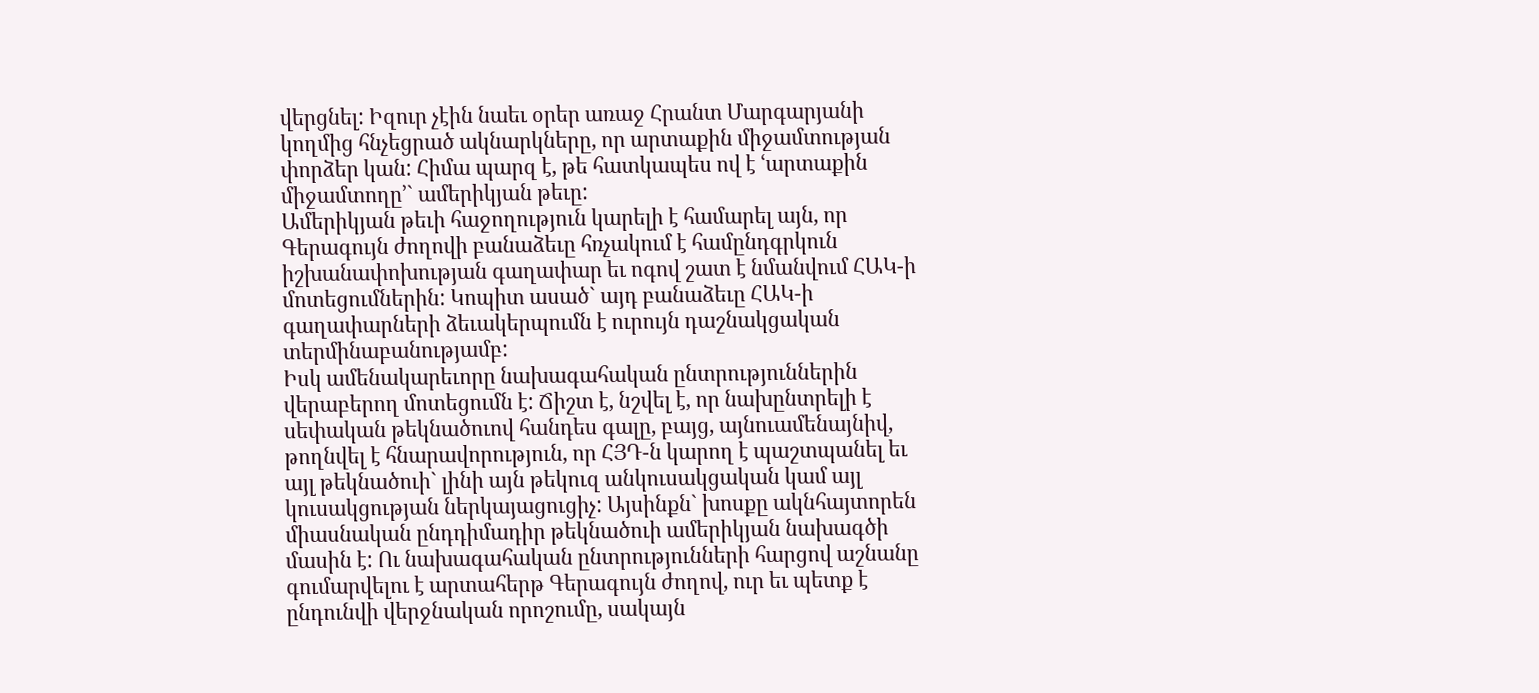վերցնել: Իզուր չէին նաեւ օրեր առաջ Հրանտ Մարգարյանի կողմից հնչեցրած ակնարկները, որ արտաքին միջամտության փորձեր կան: Հիմա պարզ է, թե հատկապես ով է ՙարտաքին միջամտողը՚` ամերիկյան թեւը:
Ամերիկյան թեւի հաջողություն կարելի է համարել այն, որ Գերագույն ժողովի բանաձեւը հռչակում է համընդգրկուն իշխանափոխության գաղափար եւ ոգով շատ է նմանվում ՀԱԿ-ի մոտեցումներին: Կոպիտ ասած` այդ բանաձեւը ՀԱԿ-ի գաղափարների ձեւակերպումն է ուրույն դաշնակցական տերմինաբանությամբ:
Իսկ ամենակարեւորը նախագահական ընտրություններին վերաբերող մոտեցումն է: Ճիշտ է, նշվել է, որ նախընտրելի է սեփական թեկնածուով հանդես գալը, բայց, այնուամենայնիվ, թողնվել է հնարավորություն, որ ՀՅԴ-ն կարող է պաշտպանել եւ այլ թեկնածուի` լինի այն թեկուզ անկուսակցական կամ այլ կուսակցության ներկայացուցիչ: Այսինքն` խոսքը ակնհայտորեն միասնական ընդդիմադիր թեկնածուի ամերիկյան նախագծի մասին է: Ու նախագահական ընտրությունների հարցով աշնանը գումարվելու է արտահերթ Գերագույն ժողով, ուր եւ պետք է ընդունվի վերջնական որոշումը, սակայն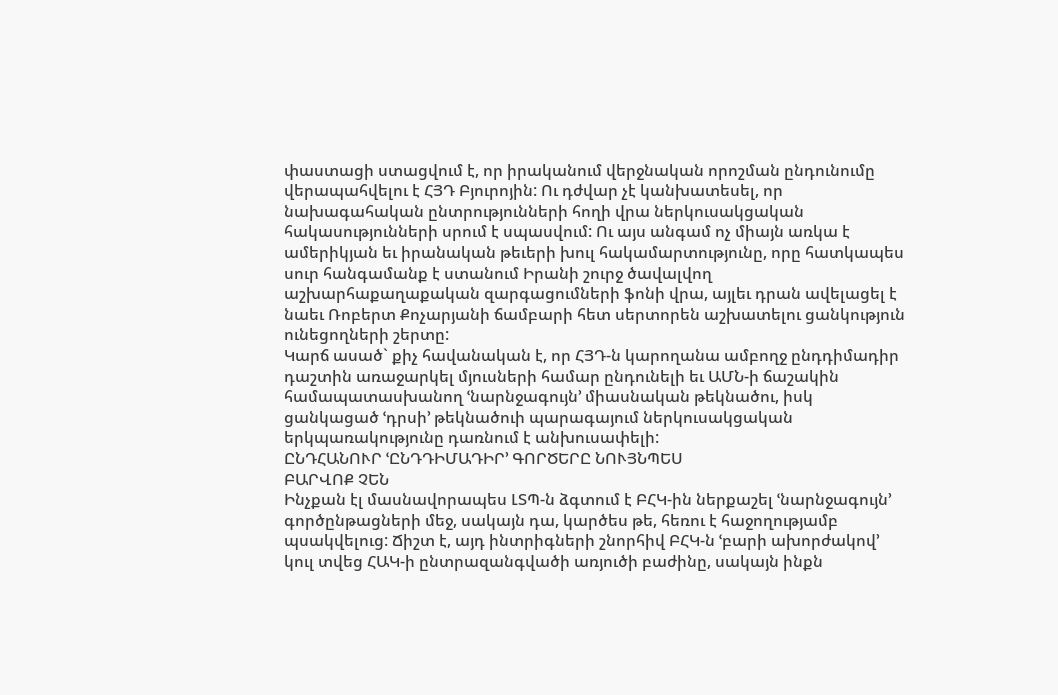փաստացի ստացվում է, որ իրականում վերջնական որոշման ընդունումը վերապահվելու է ՀՅԴ Բյուրոյին: Ու դժվար չէ կանխատեսել, որ նախագահական ընտրությունների հողի վրա ներկուսակցական հակասությունների սրում է սպասվում: Ու այս անգամ ոչ միայն առկա է ամերիկյան եւ իրանական թեւերի խուլ հակամարտությունը, որը հատկապես սուր հանգամանք է ստանում Իրանի շուրջ ծավալվող աշխարհաքաղաքական զարգացումների ֆոնի վրա, այլեւ դրան ավելացել է նաեւ Ռոբերտ Քոչարյանի ճամբարի հետ սերտորեն աշխատելու ցանկություն ունեցողների շերտը:
Կարճ ասած` քիչ հավանական է, որ ՀՅԴ-ն կարողանա ամբողջ ընդդիմադիր դաշտին առաջարկել մյուսների համար ընդունելի եւ ԱՄՆ-ի ճաշակին համապատասխանող ՙնարնջագույն՚ միասնական թեկնածու, իսկ ցանկացած ՙդրսի՚ թեկնածուի պարագայում ներկուսակցական երկպառակությունը դառնում է անխուսափելի:
ԸՆԴՀԱՆՈՒՐ ՙԸՆԴԴԻՄԱԴԻՐ՚ ԳՈՐԾԵՐԸ ՆՈՒՅՆՊԵՍ
ԲԱՐՎՈՔ ՉԵՆ
Ինչքան էլ մասնավորապես ԼՏՊ-ն ձգտում է ԲՀԿ-ին ներքաշել ՙնարնջագույն՚ գործընթացների մեջ, սակայն դա, կարծես թե, հեռու է հաջողությամբ պսակվելուց: Ճիշտ է, այդ ինտրիգների շնորհիվ ԲՀԿ-ն ՙբարի ախորժակով՚ կուլ տվեց ՀԱԿ-ի ընտրազանգվածի առյուծի բաժինը, սակայն ինքն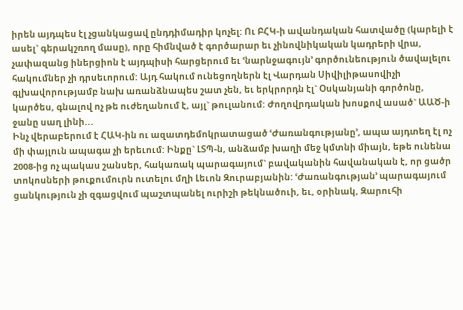իրեն այդպես էլ չցանկացավ ընդդիմադիր կոչել: Ու ԲՀԿ-ի ավանդական հատվածը (կարելի է ասել` գերակշռող մասը), որը հիմնված է գործարար եւ չինովնիկական կադրերի վրա, չափազանց իներցիոն է այդպիսի հարցերում եւ ՙնարնջագույն՚ գործունեություն ծավալելու հակումներ չի դրսեւորում: Այդ հակում ունեցողներն էլ Վարդան Սիվիլիթասովիչի գլխավորությամբ նախ առանձնապես շատ չեն, եւ երկրորդն էլ` Օսկանյանի գործոնը, կարծես, գնալով ոչ թե ուժեղանում է, այլ` թուլանում: Ժողովրդական խոսքով ասած` ԱԱԾ-ի ջանը սաղ լինի...
Ինչ վերաբերում է ՀԱԿ-ին ու ազատդեմոկրատացած ՙԺառանգությանը՚, ապա այդտեղ էլ ոչ մի փայլուն ապագա չի երեւում: Ինքը` ԼՏՊ-ն, անձամբ խաղի մեջ կմտնի միայն, եթե ունենա 2008-ից ոչ պակաս շանսեր, հակառակ պարագայում` բավականին հավանական է, որ ցածր տոկոսների թուքումուրն ուտելու մղի Լեւոն Զուրաբյանին: ՙԺառանգության՚ պարագայում ցանկություն չի զգացվում պաշտպանել ուրիշի թեկնածուի, եւ, օրինակ, Զարուհի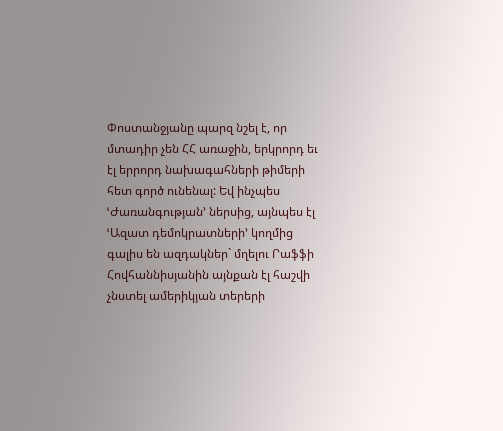Փոստանջյանը պարզ նշել է, որ մտադիր չեն ՀՀ առաջին, երկրորդ եւ էլ երրորդ նախագահների թիմերի հետ գործ ունենալ: Եվ ինչպես ՙԺառանգության՚ ներսից, այնպես էլ ՙԱզատ դեմոկրատների՚ կողմից գալիս են ազդակներ` մղելու Րաֆֆի Հովհաննիսյանին այնքան էլ հաշվի չնստել ամերիկյան տերերի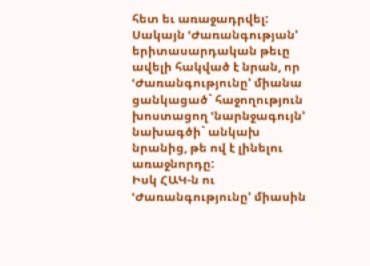հետ եւ առաջադրվել: Սակայն ՙԺառանգության՚ երիտասարդական թեւը ավելի հակված է նրան, որ ՙԺառանգությունը՚ միանա ցանկացած` հաջողություն խոստացող ՙնարնջագույն՚ նախագծի` անկախ նրանից, թե ով է լինելու առաջնորդը:
Իսկ ՀԱԿ-ն ու ՙԺառանգությունը՚ միասին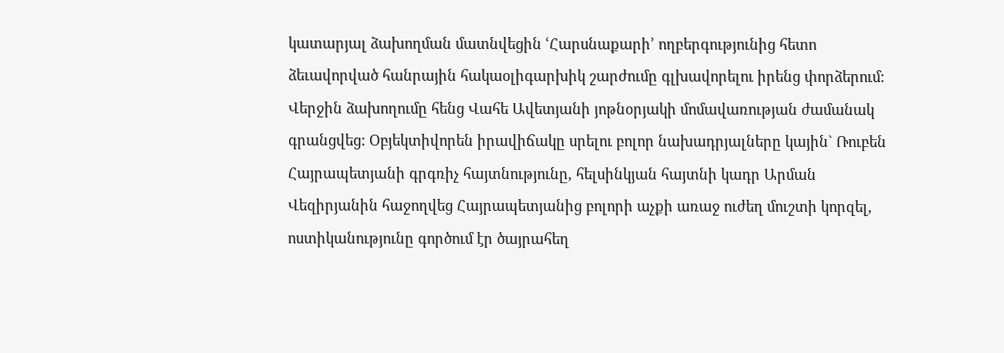կատարյալ ձախողման մատնվեցին ՙՀարսնաքարի՚ ողբերգությունից հետո ձեւավորված հանրային հակաօլիգարխիկ շարժումը գլխավորելու իրենց փորձերում: Վերջին ձախողումը հենց Վահե Ավետյանի յոթնօրյակի մոմավառության ժամանակ գրանցվեց: Օբյեկտիվորեն իրավիճակը սրելու բոլոր նախադրյալները կային` Ռուբեն Հայրապետյանի գրգռիչ հայտնությունը, հելսինկյան հայտնի կադր Արման Վեզիրյանին հաջողվեց Հայրապետյանից բոլորի աչքի առաջ ուժեղ մուշտի կորզել, ոստիկանությունը գործում էր ծայրահեղ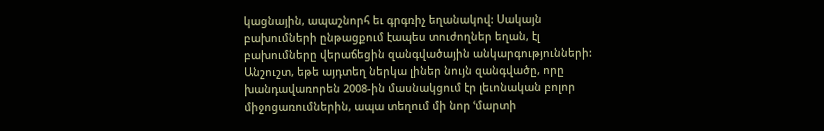կացնային, ապաշնորհ եւ գրգռիչ եղանակով: Սակայն բախումների ընթացքում էապես տուժողներ եղան, էլ բախումները վերաճեցին զանգվածային անկարգությունների: Անշուշտ, եթե այդտեղ ներկա լիներ նույն զանգվածը, որը խանդավառորեն 2008-ին մասնակցում էր լեւոնական բոլոր միջոցառումներին, ապա տեղում մի նոր ՙմարտի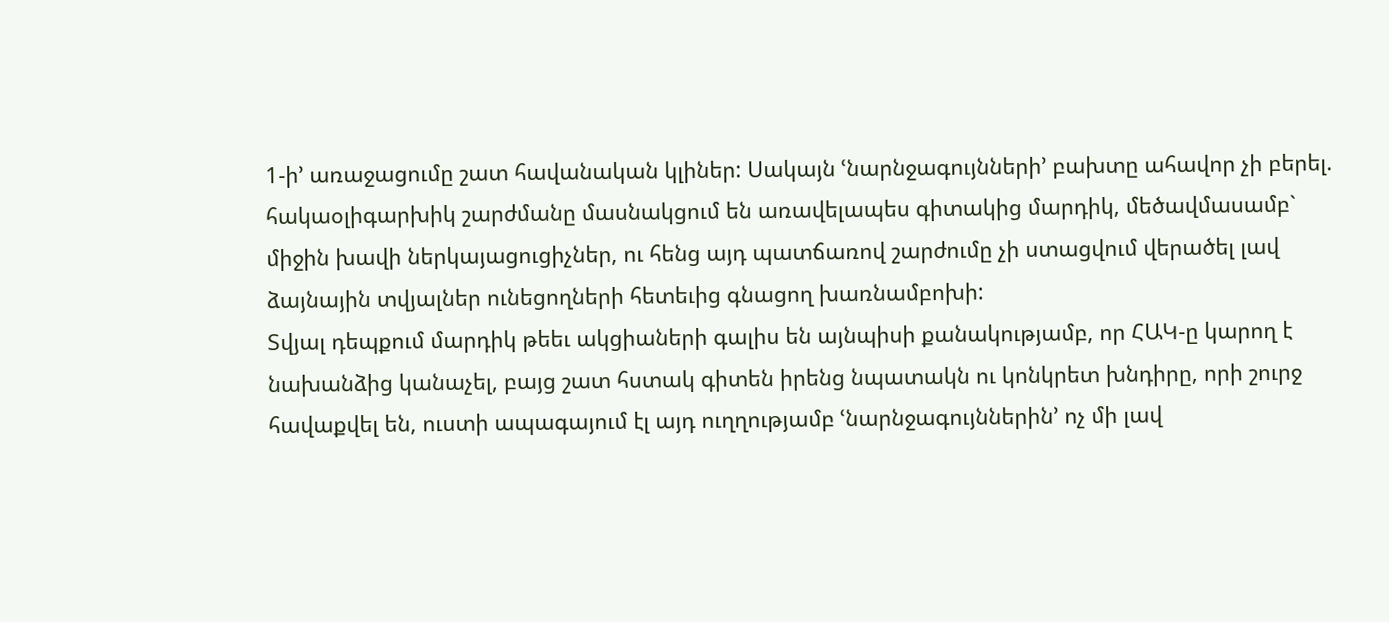1-ի՚ առաջացումը շատ հավանական կլիներ: Սակայն ՙնարնջագույնների՚ բախտը ահավոր չի բերել. հակաօլիգարխիկ շարժմանը մասնակցում են առավելապես գիտակից մարդիկ, մեծավմասամբ` միջին խավի ներկայացուցիչներ, ու հենց այդ պատճառով շարժումը չի ստացվում վերածել լավ ձայնային տվյալներ ունեցողների հետեւից գնացող խառնամբոխի:
Տվյալ դեպքում մարդիկ թեեւ ակցիաների գալիս են այնպիսի քանակությամբ, որ ՀԱԿ-ը կարող է նախանձից կանաչել, բայց շատ հստակ գիտեն իրենց նպատակն ու կոնկրետ խնդիրը, որի շուրջ հավաքվել են, ուստի ապագայում էլ այդ ուղղությամբ ՙնարնջագույններին՚ ոչ մի լավ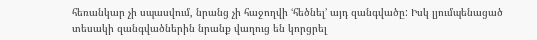հեռանկար չի սպասվում, նրանց չի հաջողվի ՙհեծնել՚ այդ զանգվածը: Իսկ լյումպենացած տեսակի զանգվածներին նրանք վաղուց են կորցրել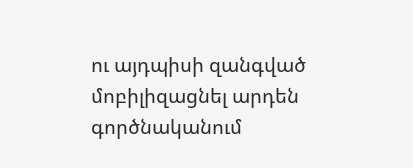ու այդպիսի զանգված մոբիլիզացնել արդեն գործնականում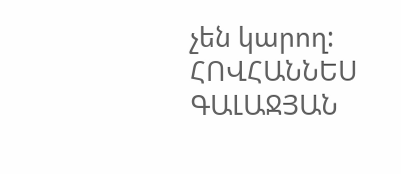չեն կարող:
ՀՈՎՀԱՆՆԵՍ ԳԱԼԱՋՅԱՆ